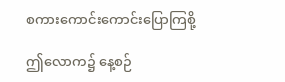စကားကောင်းကောင်းပြောကြစို့

ဤလောက၌ နေ့စဉ်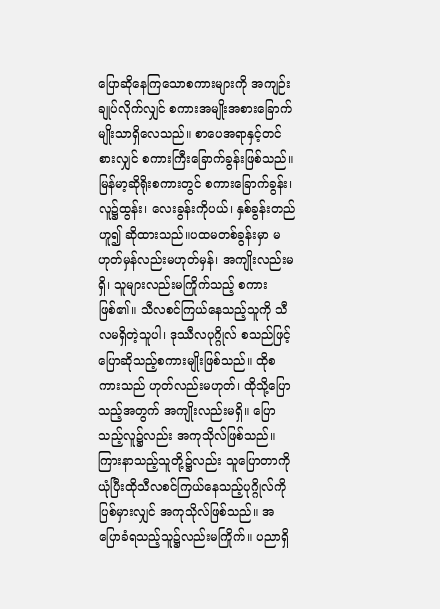ပြောဆိုနေကြသောစကားများကို အကျဉ်းချုပ်လိုက်လျှင် စကားအမျိုးအစားခြောက်မျိုးသာရှိလေသည်။ စာပေအရာနှင့်တင်စားလျှင် စကားကြီးခြောက်ခွန်းဖြစ်သည်။ မြန်မာ့ဆိုရိုးစကားတွင် စကားခြောက်ခွန်း၊ လူ၌ထွန်း၊ လေးခွန်းကိုပယ်၊ နှစ်ခွန်းတည် ဟူ၍ ဆိုထားသည်။ပထမတစ်ခွန်းမှာ မဟုတ်မှန်လည်းမဟုတ်မှန်၊ အကျိုးလည်းမရှိ၊ သူများလည်းမကြိုက်သည့် စကားဖြစ်၏။ သီလစင်ကြယ်နေသည့်သူကို သီလမရှိတဲ့သူပါ၊ ဒုဿီလပုဂ္ဂိုလ် စသည်ဖြင့် ပြောဆိုသည့်စကားမျိုးဖြစ်သည်။ ထိုစကားသည် ဟုတ်လည်းမဟုတ်၊ ထိုသို့ပြောသည့်အတွက် အကျိုးလည်းမရှိ။ ပြောသည့်လူ၌လည်း အကုသိုလ်ဖြစ်သည်။ ကြားနာသည့်သူတို့၌လည်း သူပြောတာကိုယုံပြီးထိုသီလစင်ကြယ်နေသည့်ပုဂ္ဂိုလ်ကို ပြစ်မှားလျှင် အကုသိုလ်ဖြစ်သည်။ အပြောခံရသည့်သူ၌လည်းမကြိုက်။ ပညာရှိ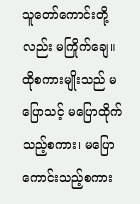သူတော်ကောင်းတို့လည်း မကြိုက်ချေ။ ထိုစကားမျိုးသည် မပြောသင့် မပြောထိုက် သည့်စကား၊ မပြောကောင်းသည့်စကား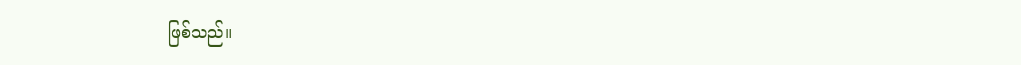ဖြစ်သည်။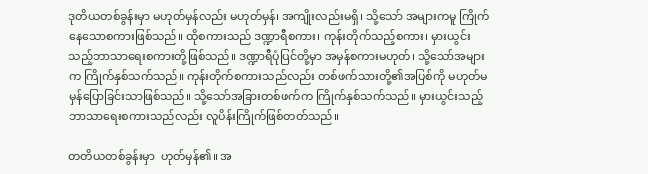ဒုတိယတစ်ခွန်းမှာ မဟုတ်မှန်လည်း မဟုတ်မှန်၊ အကျိုးလည်းမရှိ၊ သို့သော် အများကမူ ကြိုက်နေသောစကားဖြစ်သည်။ ထိုစကားသည် ဒဏ္ဍာရီစကား၊ ကုန်းတိုက်သည့်စကား၊ မှားယွင်းသည့်ဘာသာရေးစကားတို့ဖြစ်သည်။ ဒဏ္ဍာရီပုံပြင်တို့မှာ အမှန်စကားမဟုတ်၊ သို့သော်အများက ကြိုက်နှစ်သက်သည်။ ကုန်းတိုက်စကားသည်လည်း တစ်ဖက်သားတို့၏အပြစ်ကို မဟုတ်မမှန်ပြောခြင်းသာဖြစ်သည်။ သို့သော်အခြားတစ်ဖက်က ကြိုက်နှစ်သက်သည်။ မှားယွင်းသည့်ဘာသာရေးစကားသည်လည်း လူပိန်းကြိုက်ဖြစ်တတ်သည်။

တတိယတစ်ခွန်းမှာ  ဟုတ်မှန်၏။ အ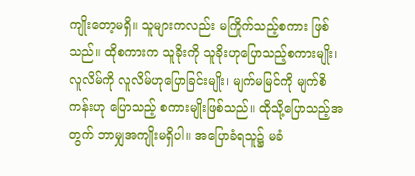ကျိုးတော့မရှိ။ သူများကလည်း မကြိုက်သည့်စကား ဖြစ်သည်။ ထိုစကားက သူခိုးကို သူခိုးဟုပြောသည့်စကားမျိုး၊ လူလိမ်ကို လူလိမ်ဟုပြောခြင်းမျိုး၊ မျက်မမြင်ကို မျက်စိကန်းဟု ပြောသည့် စကားမျိုးဖြစ်သည်။ ထိုသို့ပြောသည့်အတွက် ဘာမျှအကျိုးမရှိပါ။ အပြောခံရသူ၌ မခံ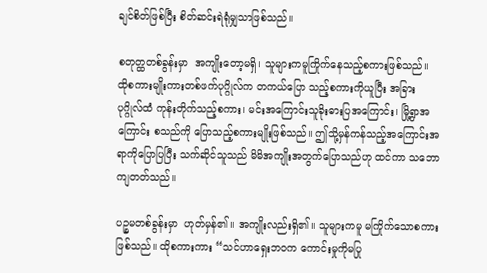ချင်စိတ်ဖြစ်ပြီး စိတ်ဆင်းရဲရုံမျှသာဖြစ်သည်။

စတုတ္ထတစ်ခွန်းမှာ  အကျိုးတော့မရှိ၊ သူများကမူကြိုက်နေသည့်စကားဖြစ်သည်။ ထိုစကားမျိုးကားတစ်ဖက်ပုဂ္ဂိုလ်က တကယ်ပြော သည့်စကားကိုယူပြီး အခြားပုဂ္ဂိုလ်ထံ ကုန်းတိုက်သည့်စကား၊ မင်းအကြောင်းသူခိုးဓားပြအကြောင်း၊ မြို့ရွာအကြောင်း စသည်ကို ပြောသည့်စကားမျိုးဖြစ်သည်။ ဤသို့မှန်ကန်သည့်အကြောင်းအရာကိုပြောပြပြီး သက်ဆိုင်သူသည် မိမိအကျိုးအတွက်ပြောသည်ဟု ထင်ကာ သဘောကျတတ်သည်။

ပဉ္စမတစ်ခွန်းမှာ  ဟုတ်မှန်၏။ အကျိုးလည်းရှိ၏။ သူများကမူ မကြိုက်သောစကားဖြစ်သည်။ ထိုစကားကား “သင်ဟာရှေးဘဝက ကောင်းမှုကိုမပြု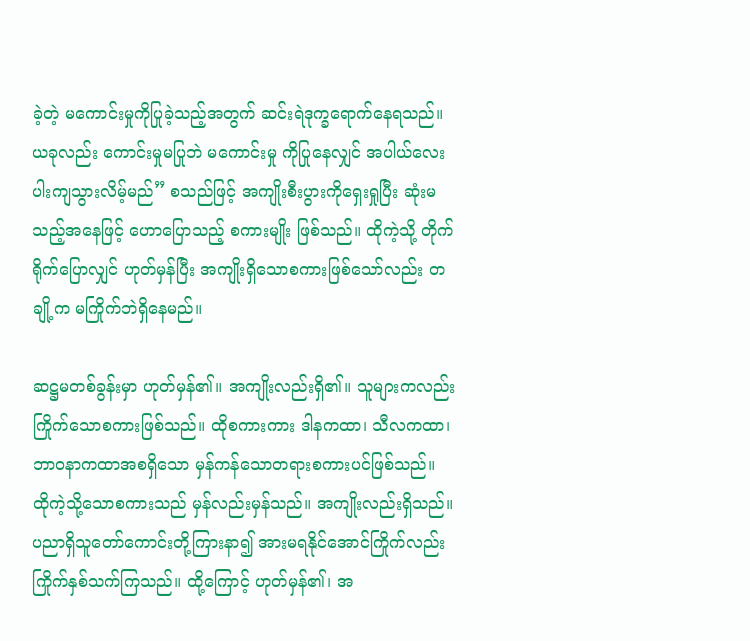ခဲ့တဲ့ မကောင်းမှုကိုပြုခဲ့သည့်အတွက် ဆင်းရဲဒုက္ခရောက်နေရသည်။ ယခုလည်း ကောင်းမှုမပြုဘဲ မကောင်းမှု ကိုပြုနေလျှင် အပါယ်လေးပါးကျသွားလိမ့်မည်” စသည်ဖြင့် အကျိုးစီးပွားကိုရှေးရှုပြီး ဆုံးမသည့်အနေဖြင့် ဟောပြောသည့် စကားမျိုး ဖြစ်သည်။ ထိုကဲ့သို့ တိုက်ရိုက်ပြောလျှင် ဟုတ်မှန်ပြီး အကျိုးရှိသောစကားဖြစ်သော်လည်း တချို့က မကြိုက်ဘဲရှိနေမည်။

ဆဋ္ဌမတစ်ခွန်းမှာ ဟုတ်မှန်၏။ အကျိုးလည်းရှိ၏။ သူများကလည်း ကြိုက်သောစကားဖြစ်သည်။ ထိုစကားကား ဒါနကထာ၊ သီလကထာ၊ ဘာဝနာကထာအစရှိသော မှန်ကန်သောတရားစကားပင်ဖြစ်သည်။ ထိုကဲ့သို့သောစကားသည် မှန်လည်းမှန်သည်။ အကျိုးလည်းရှိသည်။ ပညာရှိသူတော်ကောင်းတို့ကြားနာ၍ အားမရနိုင်အောင်ကြိုက်လည်းကြိုက်နှစ်သက်ကြသည်။ ထို့ကြောင့် ဟုတ်မှန်၏၊ အ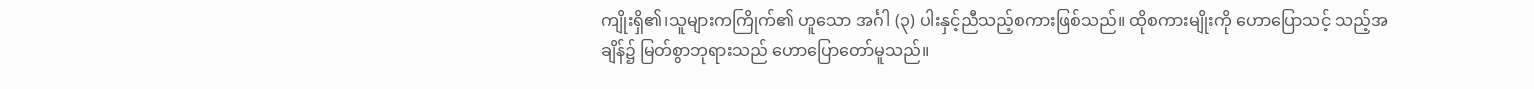ကျိုးရှိ၏၊သူများကကြိုက်၏ ဟူသော အင်္ဂါ (၃) ပါးနှင့်ညီသည့်စကားဖြစ်သည်။ ထိုစကားမျိုးကို ဟောပြောသင့် သည့်အချိန်၌ မြတ်စွာဘုရားသည် ဟောပြောတော်မူသည်။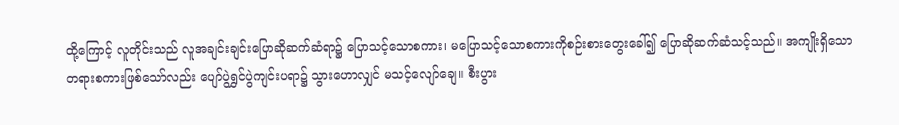ထို့ကြောင့် လူတိုင်းသည် လူအချင်းချင်းပြောဆိုဆက်ဆံရာ၌ ပြောသင့်သောစကား၊ မပြောသင့်သောစကားကိုစဉ်းစားတွေးခေါ်၍ ပြောဆိုဆက်ဆံသင့်သည်။ အကျိုးရှိသော တရားစကားဖြစ်သော်လည်း ပျော်ပွဲရွှင်ပွဲကျင်းပရာ၌ သွားဟောလျှင် မသင့်လျော်ချေ။ စီးပွား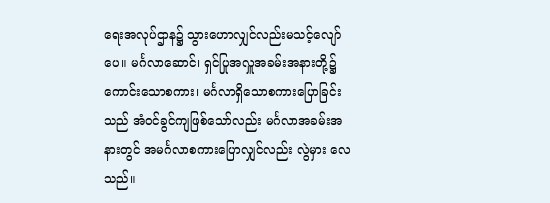ရေးအလုပ်ဌာန၌ သွားဟောလျှင်လည်းမသင့်လျော်ပေ။ မင်္ဂလာဆောင်၊ ရှင်ပြုအလှူအခမ်းအနားတို့၌ ကောင်းသောစကား၊ မင်္ဂလာရှိသောစကားပြောခြင်းသည် အံဝင်ခွင်ကျဖြစ်သော်လည်း မင်္ဂလာအခမ်းအနားတွင် အမင်္ဂလာစကားပြောလျှင်လည်း လွဲမှား လေသည်။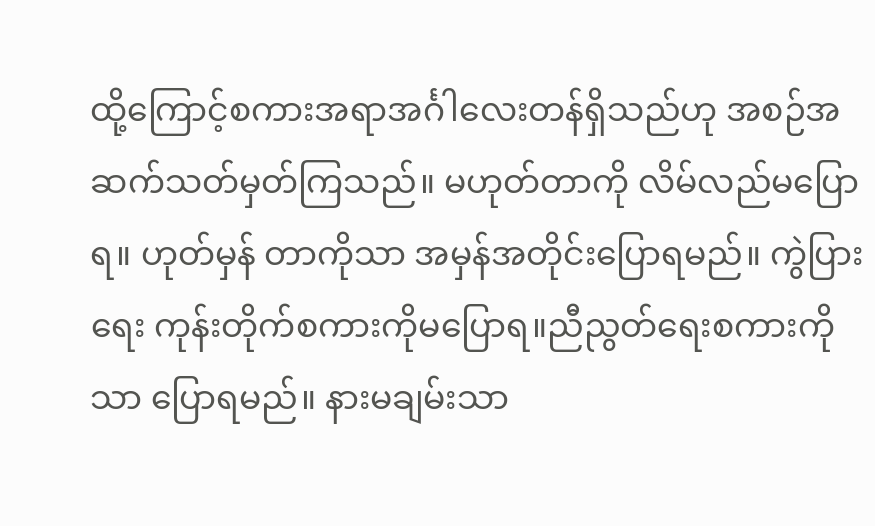ထို့ကြောင့်စကားအရာအင်္ဂါလေးတန်ရှိသည်ဟု အစဉ်အဆက်သတ်မှတ်ကြသည်။ မဟုတ်တာကို လိမ်လည်မပြောရ။ ဟုတ်မှန် တာကိုသာ အမှန်အတိုင်းပြောရမည်။ ကွဲပြားရေး ကုန်းတိုက်စကားကိုမပြောရ။ညီညွတ်ရေးစကားကိုသာ ပြောရမည်။ နားမချမ်းသာ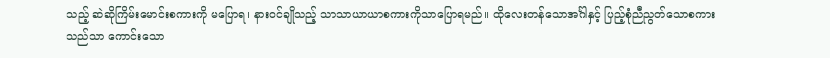သည့် ဆဲဆိုကြိမ်းမောင်းစကားကို မပြောရ၊ နားဝင်ချိုသည့် သာသာယာယာစကားကိုသာပြောရမည်။ ထိုလေးတန်သောအင်္ဂါနှင့် ပြည့်စုံညီညွတ်သောစကားသည်သာ ကောင်းသော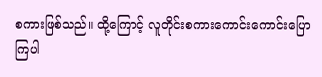စကားဖြစ်သည်။ ထို့ကြောင့် လူတိုင်းစကားကောင်းကောင်းပြောကြပါ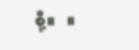စို့။   ။